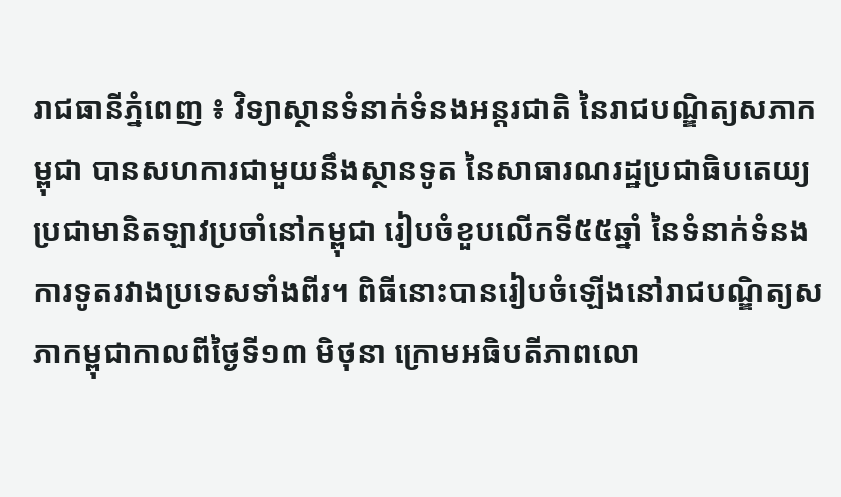រាជធានីភ្នំពេញ ៖ វិទ្យាស្ថានទំនាក់ទំនងអន្តរជាតិ នៃរាជបណ្ឌិត្យសភាកម្ពុជា បានសហការជាមួយនឹងស្ថានទូត នៃសាធារណរដ្ឋប្រជាធិបតេយ្យប្រជាមានិតឡាវប្រចាំនៅកម្ពុជា រៀបចំខួបលើកទី៥៥ឆ្នាំ នៃទំនាក់ទំនងការទូតរវាងប្រទេសទាំងពីរ។ ពិធីនោះបានរៀបចំឡើងនៅរាជបណ្ឌិត្យសភាកម្ពុជាកាលពីថ្ងៃទី១៣ មិថុនា ក្រោមអធិបតីភាពលោ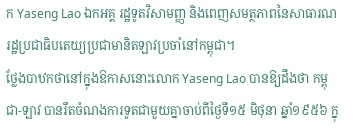ក Yaseng Lao ឯកអគ្គ រដ្ឋទូតវិសាមញ្ញ និងពេញសមត្ថភាពនៃសាធារណរដ្ឋប្រជាធិបតេយ្យប្រជាមានិតឡាវប្រចាំនៅកម្ពុជា។
ថ្លែងបាឋកថានៅក្នុងឱកាសនោះលោក Yaseng Lao បានឱ្យដឹងថា កម្ពុជា-ឡាវ បានរឹតចំណងការទូតជាមួយគ្នាចាប់ពីថ្ងៃទី១៥ មិថុនា ឆ្នាំ១៩៥៦ ក្នុ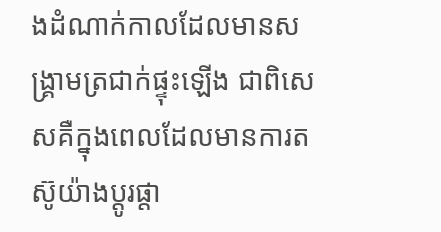ងដំណាក់កាលដែលមានសង្គ្រាមត្រជាក់ផ្ទុះឡើង ជាពិសេសគឺក្នុងពេលដែលមានការតស៊ូយ៉ាងប្តូរផ្តា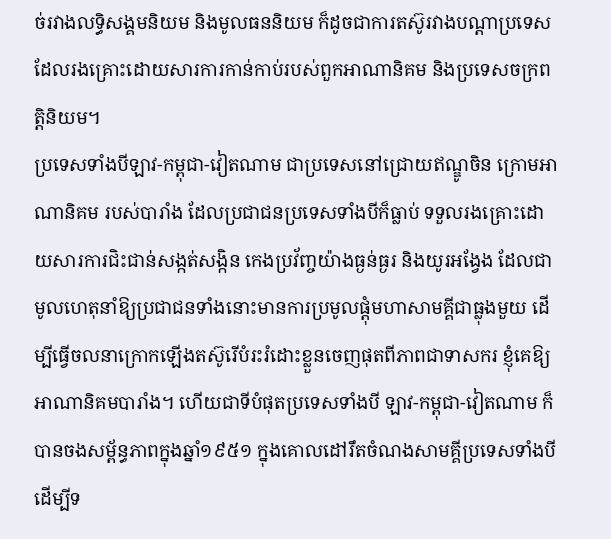ច់រវាងលទ្ធិសង្គមនិយម និងមូលធននិយម ក៏ដូចជាការតស៊ូរវាងបណ្តាប្រទេសដែលរងគ្រោះដោយសារការកាន់កាប់របស់ពួកអាណានិគម និងប្រទេសចក្រពត្តិនិយម។
ប្រទេសទាំងបីឡាវ-កម្ពុជា-វៀតណាម ជាប្រទេសនៅជ្រោយឥណ្ឌូចិន ក្រោមអាណានិគម របស់បារាំង ដែលប្រជាជនប្រទេសទាំងបីក៏ធ្លាប់ ទទួលរងគ្រោះដោយសារការជិះជាន់សង្កត់សង្កិន កេងប្រវ័ញ្ចយ៉ាងធ្ងន់ធ្ងរ និងយូរអង្វែង ដែលជាមូលហេតុនាំឱ្យប្រជាជនទាំងនោះមានការប្រមូលផ្តុំមហាសាមគ្គីជាធ្លុងមួយ ដើម្បីធ្វើចលនាក្រោកឡើងតស៊ូរើបំរះរំដោះខ្លួនចេញផុតពីភាពជាទាសករ ខ្ញុំគេឱ្យអាណានិគមបារាំង។ ហើយជាទីបំផុតប្រទេសទាំងបី ឡាវ-កម្ពុជា-វៀតណាម ក៏បានចងសម្ព័ន្ធភាពក្នុងឆ្នាំ១៩៥១ ក្នុងគោលដៅរឹតចំណងសាមគ្គីប្រទេសទាំងបីដើម្បីទ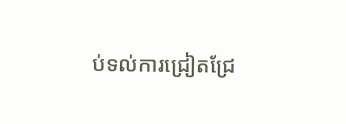ប់ទល់ការជ្រៀតជ្រែ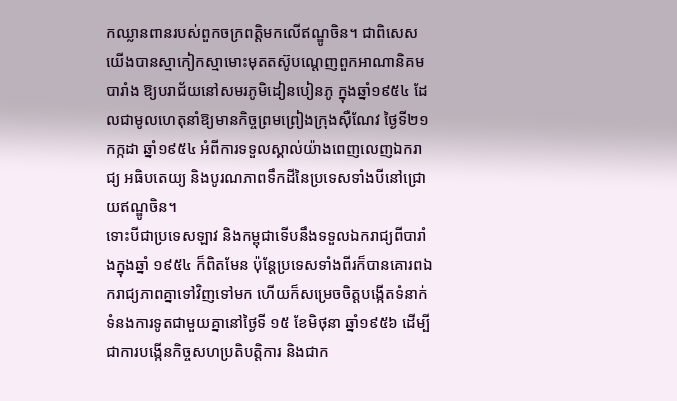កឈ្លានពានរបស់ពួកចក្រពត្តិមកលើឥណ្ឌូចិន។ ជាពិសេសយើងបានស្មាកៀកស្មាមោះមុតតស៊ូបណ្តេញពួកអាណានិគមបារាំង ឱ្យបរាជ័យនៅសមរភូមិដៀនបៀនភូ ក្នុងឆ្នាំ១៩៥៤ ដែលជាមូលហេតុនាំឱ្យមានកិច្ចព្រមព្រៀងក្រុងស៊ឺណែវ ថ្ងៃទី២១ កក្កដា ឆ្នាំ១៩៥៤ អំពីការទទួលស្គាល់យ៉ាងពេញលេញឯករាជ្យ អធិបតេយ្យ និងបូរណភាពទឹកដីនៃប្រទេសទាំងបីនៅជ្រោយឥណ្ឌូចិន។
ទោះបីជាប្រទេសឡាវ និងកម្ពុជាទើបនឹងទទួលឯករាជ្យពីបារាំងក្នុងឆ្នាំ ១៩៥៤ ក៏ពិតមែន ប៉ុន្តែប្រទេសទាំងពីរក៏បានគោរពឯករាជ្យភាពគ្នាទៅវិញទៅមក ហើយក៏សម្រេចចិត្តបង្កើតទំនាក់ទំនងការទូតជាមួយគ្នានៅថ្ងៃទី ១៥ ខែមិថុនា ឆ្នាំ១៩៥៦ ដើម្បីជាការបង្កើនកិច្ចសហប្រតិបត្តិការ និងជាក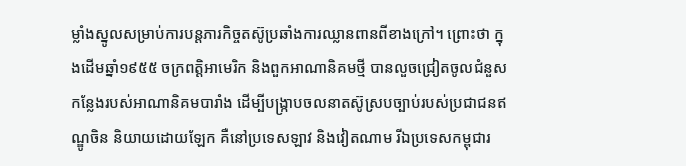ម្លាំងស្នូលសម្រាប់ការបន្តភារកិច្ចតស៊ូប្រឆាំងការឈ្លានពានពីខាងក្រៅ។ ព្រោះថា ក្នុងដើមឆ្នាំ១៩៥៥ ចក្រពត្តិអាមេរិក និងពួកអាណានិគមថ្មី បានលួចជ្រៀតចូលជំនួសកន្លែងរបស់អាណានិគមបារាំង ដើម្បីបង្ក្រាបចលនាតស៊ូស្របច្បាប់របស់ប្រជាជនឥណ្ឌូចិន និយាយដោយឡែក គឺនៅប្រទេសឡាវ និងវៀតណាម រីឯប្រទេសកម្ពុជារ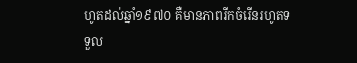ហូតដល់ឆ្នាំ១៩៧០ គឺមានភាពរីកចំរើនរហូតទទួល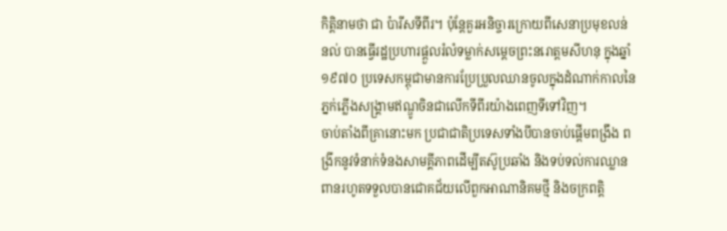កិត្តិនាមថា ជា ប៉ារីសទីពីរ។ ប៉ុន្តែគួរអនិច្ចារក្រោយពីសេនាប្រមុខលន់ នល់ បានធ្វើរដ្ឋប្រហារផ្តួលរំលំទម្លាក់សម្តេចព្រះនរោត្តមសីហនុ ក្នុងឆ្នាំ១៩៧០ ប្រទេសកម្ពុជាមានការប្រែប្រួលឈានចូលក្នុងដំណាក់កាលនៃភ្នក់ភ្លើងសង្គ្រាមឥណ្ឌូចិនជាលើកទីពីរយ៉ាងពេញទីទៅវិញ។
ចាប់តាំងពីគ្រានោះមក ប្រជាជាតិប្រទេសទាំងបីបានចាប់ផ្តើមពង្រឹង ពង្រីកនូវទំនាក់ទំនងសាមគ្គីភាពដើម្បីតស៊ូប្រឆាំង និងទប់ទល់ការឈ្លានពានរហូតទទួលបានជោគជ័យលើពួកអាណានិគមថ្មី និងចក្រពត្តិ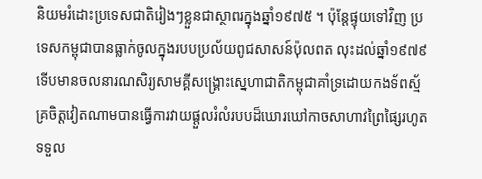និយមរំដោះប្រទេសជាតិរៀងៗខ្លួនជាស្ថាពរក្នុងឆ្នាំ១៩៧៥ ។ ប៉ុន្តែផ្ទុយទៅវិញ ប្រទេសកម្ពុជាបានធ្លាក់ចូលក្នុងរបបប្រល័យពូជសាសន៍ប៉ុលពត លុះដល់ឆ្នាំ១៩៧៩ ទើបមានចលនារណសិរ្យសាមគ្គីសង្គ្រោះស្នេហាជាតិកម្ពុជាគាំទ្រដោយកងទ័ពស្ម័គ្រចិត្តវៀតណាមបានធ្វើការវាយផ្តួលរំលំរបបដ៏ឃោរឃៅកាចសាហាវព្រៃផ្សៃរហូតទទួល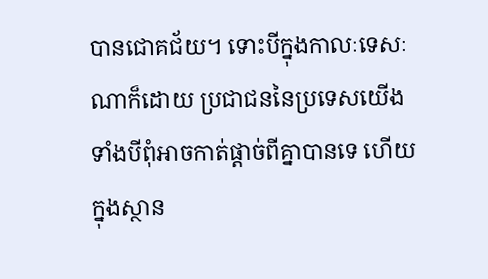បានជោគជ័យ។ ទោះបីក្នុងកាលៈទេសៈណាក៏ដោយ ប្រជាជននៃប្រទេសយើងទាំងបីពុំអាចកាត់ផ្តាច់ពីគ្នាបានទេ ហើយក្នុងស្ថាន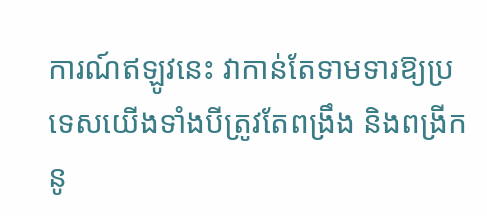ការណ៍ឥឡូវនេះ វាកាន់តែទាមទារឱ្យប្រទេសយើងទាំងបីត្រូវតែពង្រឹង និងពង្រីកនូ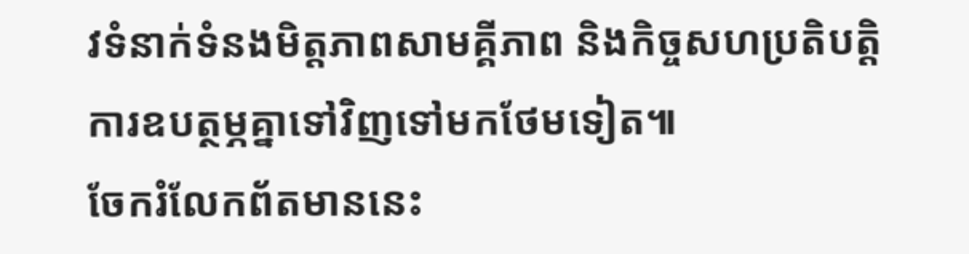វទំនាក់ទំនងមិត្តភាពសាមគ្គីភាព និងកិច្ចសហប្រតិបត្តិការឧបត្ថម្ភគ្នាទៅវិញទៅមកថែមទៀត៕
ចែករំលែកព័តមាននេះ